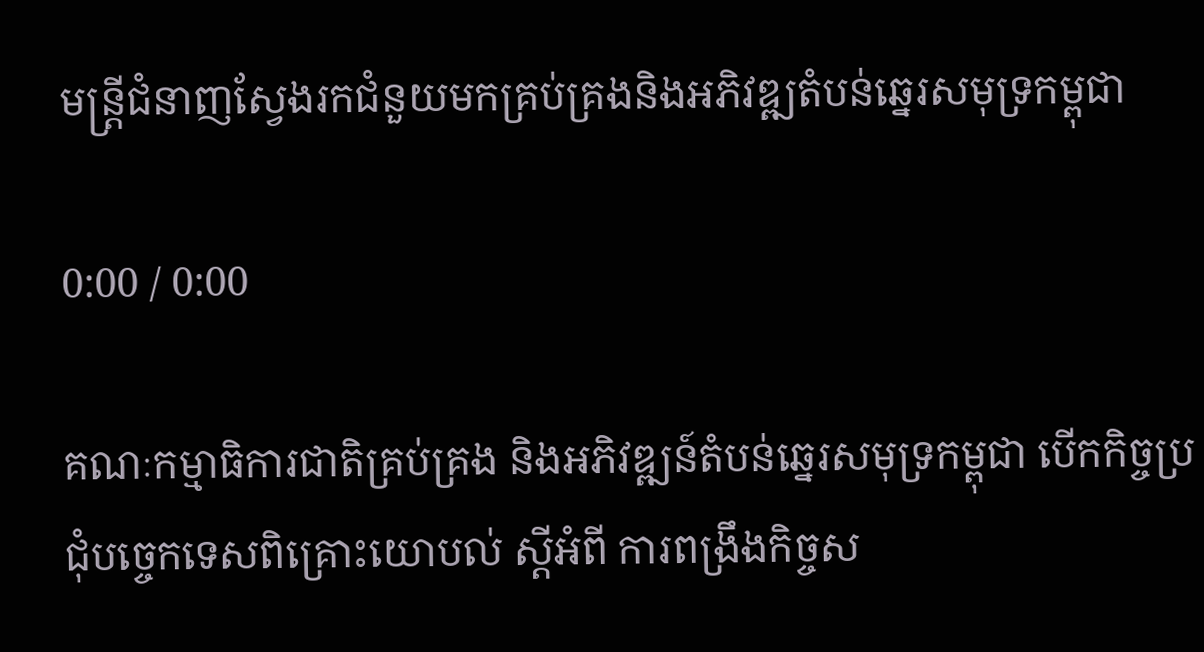មន្ត្រីជំនាញស្វែងរកជំនួយមកគ្រប់គ្រងនិងអភិវឌ្ឍតំបន់ឆ្នេរសមុទ្រកម្ពុជា

0:00 / 0:00

គណៈកម្មាធិការជាតិគ្រប់គ្រង និងអភិវឌ្ឍន៍តំបន់ឆ្នេរសមុទ្រកម្ពុជា បើកកិច្ចប្រជុំបច្ចេកទេសពិគ្រោះយោបល់ ស្តីអំពី ការពង្រឹងកិច្ចស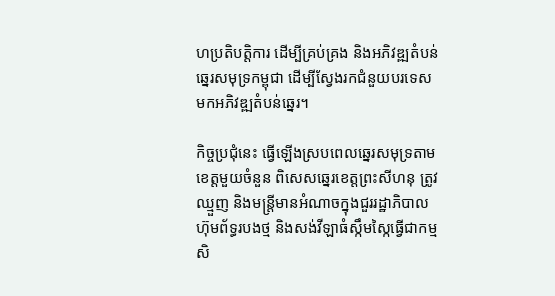ហប្រតិបត្តិការ ដើម្បីគ្រប់គ្រង និងអភិវឌ្ឍតំបន់ឆ្នេរសមុទ្រកម្ពុជា ដើម្បីស្វែងរកជំនួយបរទេសមកអភិវឌ្ឍតំបន់ឆ្នេរ។

កិច្ចប្រជុំនេះ ធ្វើឡើងស្របពេលឆ្នេរសមុទ្រតាមខេត្តមួយចំនួន ពិសេសឆ្នេរខេត្តព្រះសីហនុ ត្រូវឈ្មួញ និងមន្ត្រីមានអំណាចក្នុងជួររដ្ឋាភិបាល ហ៊ុមព័ទ្ធរបងថ្ម និងសង់វីឡាធំស្កឹមស្កៃធ្វើជាកម្មសិ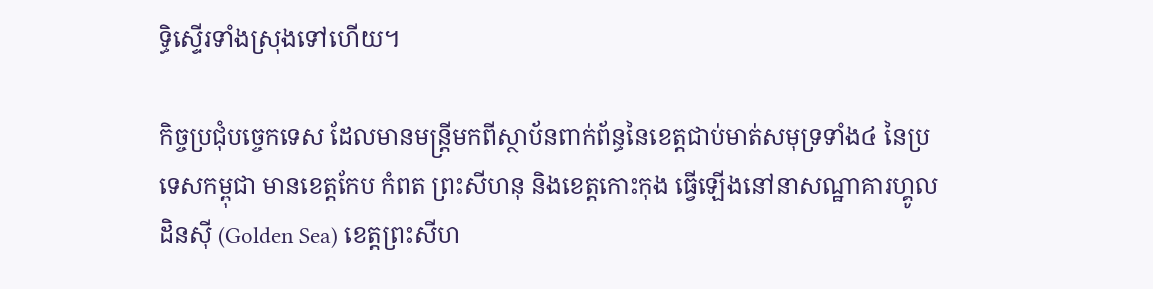ទ្ធិស្ទើរទាំងស្រុងទៅហើយ។

កិច្ចប្រជុំបច្ចេកទេស ដែលមានមន្ត្រីមកពីស្ថាប័នពាក់ព័ន្ធនៃខេត្តជាប់មាត់សមុទ្រទាំង៤ នៃប្រទេសកម្ពុជា មានខេត្តកែប កំពត ព្រះសីហនុ និងខេត្តកោះកុង ធ្វើឡើងនៅនាសណ្ឋាគារហ្គូលដិនស៊ី (Golden Sea) ខេត្តព្រះសីហ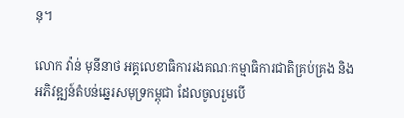នុ។

លោក វ៉ាន់ មុនីនាថ អគ្គលេខាធិការរងគណៈកម្មាធិការជាតិគ្រប់គ្រង និងអភិវឌ្ឍន៍តំបន់ឆ្នេរសមុទ្រកម្ពុជា ដែលចូលរួមបើ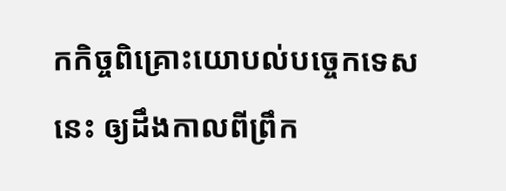កកិច្ចពិគ្រោះយោបល់បច្ចេកទេសនេះ ឲ្យដឹងកាលពីព្រឹក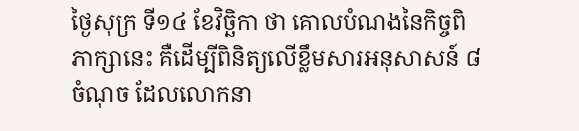ថ្ងៃសុក្រ ទី១៤ ខែវិច្ឆិកា ថា គោលបំណងនៃកិច្ចពិភាក្សានេះ គឺដើម្បីពិនិត្យលើខ្លឹមសារអនុសាសន៍ ៨ចំណុច ដែលលោកនា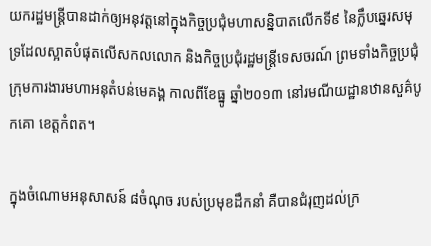យករដ្ឋមន្ត្រីបានដាក់ឲ្យអនុវត្តនៅក្នុងកិច្ចប្រជុំមហាសន្និបាតលើកទី៩ នៃក្លឹបឆ្នេរសមុទ្រដែលស្អាតបំផុតលើសកលលោក និងកិច្ចប្រជុំរដ្ឋមន្ត្រីទេសចរណ៍ ព្រមទាំងកិច្ចប្រជុំក្រុមការងារមហាអនុតំបន់មេគង្គ កាលពីខែធ្នូ ឆ្នាំ២០១៣ នៅរមណីយដ្ឋានឋានសួគ៌បូកគោ ខេត្តកំពត។

ក្នុងចំណោមអនុសាសន៍ ៨ចំណុច របស់ប្រមុខដឹកនាំ គឺបានជំរុញដល់ក្រ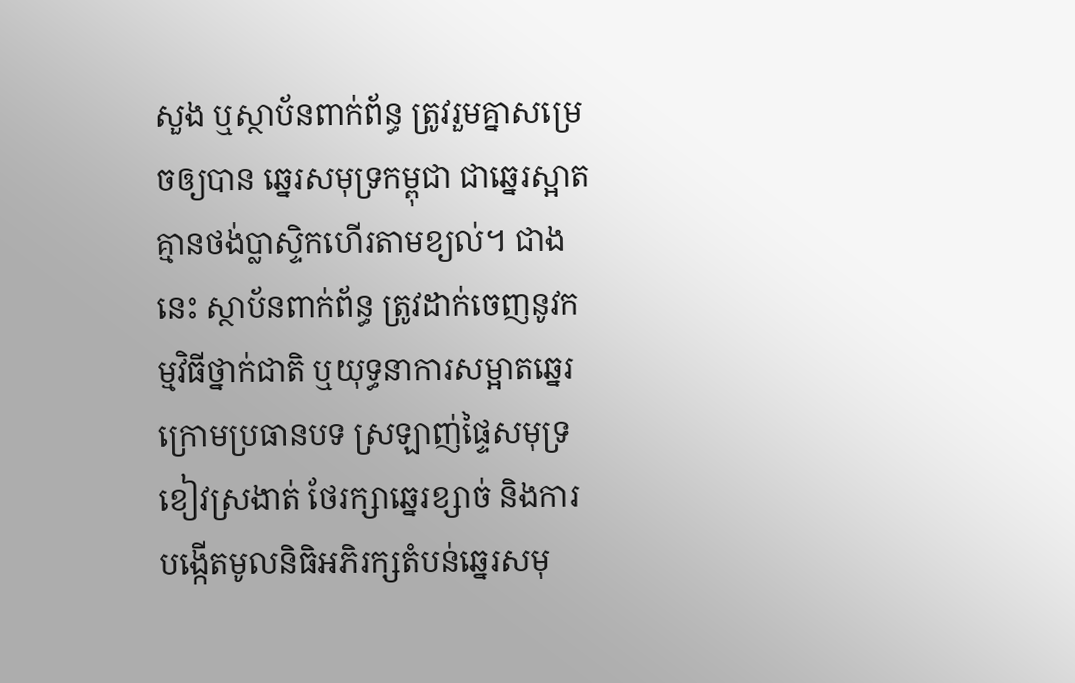សួង ឬស្ថាប័នពាក់ព័ន្ធ ត្រូវរួមគ្នាសម្រេចឲ្យបាន ឆ្នេរសមុទ្រកម្ពុជា ជាឆ្នេរស្អាតគ្មានថង់ប្លាស្ទិកហើរតាមខ្យល់។ ជាងនេះ ស្ថាប័នពាក់ព័ន្ធ ត្រូវដាក់ចេញនូវកម្មវិធីថ្នាក់ជាតិ ឬយុទ្ធនាការសម្អាតឆ្នេរ ក្រោមប្រធានបទ ស្រឡាញ់ផ្ទៃសមុទ្រខៀវស្រងាត់ ថែរក្សាឆ្នេរខ្សាច់ និងការបង្កើតមូលនិធិអភិរក្សតំបន់ឆ្នេរសមុ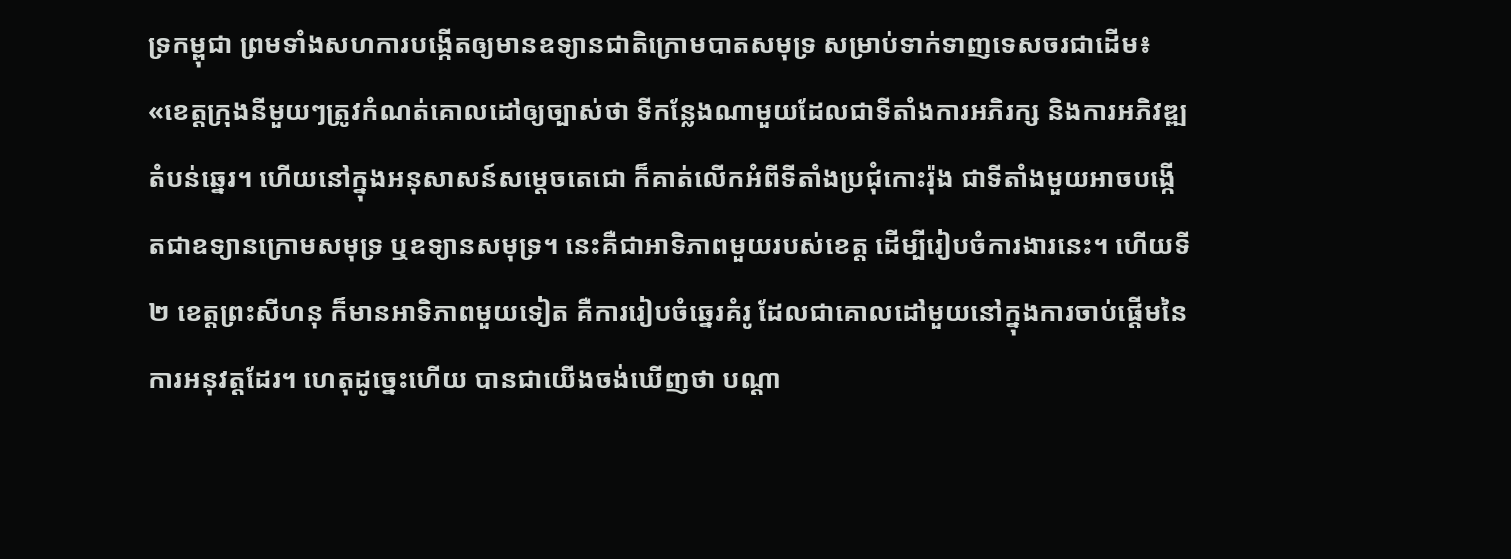ទ្រកម្ពុជា ព្រមទាំងសហការបង្កើតឲ្យមានឧទ្យានជាតិក្រោមបាតសមុទ្រ សម្រាប់ទាក់ទាញទេសចរជាដើម៖ «ខេត្តក្រុងនីមួយៗត្រូវកំណត់គោលដៅឲ្យច្បាស់ថា ទីកន្លែងណាមួយដែលជាទីតាំងការអភិរក្ស និងការអភិវឌ្ឍតំបន់ឆ្នេរ។ ហើយនៅក្នុងអនុសាសន៍សម្ដេចតេជោ ក៏គាត់លើកអំពីទីតាំងប្រជុំកោះរ៉ុង ជាទីតាំងមួយអាចបង្កើតជាឧទ្យានក្រោមសមុទ្រ ឬឧទ្យានសមុទ្រ។ នេះគឺជាអាទិភាពមួយរបស់ខេត្ត ដើម្បីរៀបចំការងារនេះ។ ហើយទី២ ខេត្តព្រះសីហនុ ក៏មានអាទិភាពមួយទៀត គឺការរៀបចំឆ្នេរគំរូ ដែលជាគោលដៅមួយនៅក្នុងការចាប់ផ្តើមនៃការអនុវត្តដែរ។ ហេតុដូច្នេះហើយ បានជាយើងចង់ឃើញថា បណ្ដា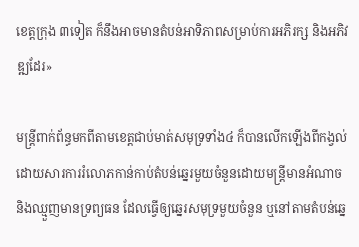ខេត្តក្រុង ៣ទៀត ក៏នឹងអាចមានតំបន់អាទិភាពសម្រាប់ការអភិរក្ស និងអភិវឌ្ឍដែរ»

មន្ត្រីពាក់ព័ន្ធមកពីតាមខេត្តជាប់មាត់សមុទ្រទាំង៤ ក៏បានលើកឡើងពីកង្វល់ ដោយសារការរំលោភកាន់កាប់តំបន់ឆ្នេរមួយចំនួនដោយមន្ត្រីមានអំណាច និងឈ្មួញមានទ្រព្យធន ដែលធ្វើឲ្យឆ្នេរសមុទ្រមួយចំនួន ឬនៅតាមតំបន់ឆ្នេ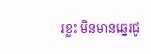រខ្លះ មិនមានឆ្នេរជូ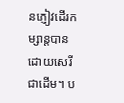នភ្ញៀវដើរកម្សាន្តបានដោយសេរី ជាដើម។ ប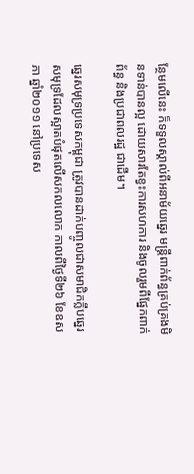ន្ថែមលើនេះ ក៏ទទួលស្គាល់ពីអនាម័យឆ្នេរ មន្ត្រីពាក់ព័ន្ធគ្រប់គ្រងមិនទាន់បានល្អ ដោយសារតែខ្វះការសហការ និងចូលរួមពីផ្នែកពាក់ព័ន្ធ និងប្រជាពលរដ្ឋ ជាដើម។

ឆ្នេរសមុទ្រប្រទេសកម្ពុជា ត្រូវបានដាក់បញ្ចូលជាសមាជិកក្លឹបឆ្នេរសមុទ្រដែលស្អាតបំផុតលើសកលលោក កាលពីថ្ងៃទី២៦ ខែឧសភា ឆ្នាំ២០១១ នៅប្រទេស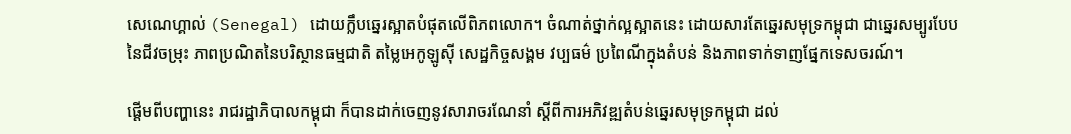សេណេហ្គាល់ (Senegal) ដោយក្លឹបឆ្នេរស្អាតបំផុតលើពិភពលោក។ ចំណាត់ថ្នាក់ល្អស្អាតនេះ ដោយសារតែឆ្នេរសមុទ្រកម្ពុជា ជាឆ្នេរសម្បូរបែបនៃជីវចម្រុះ ភាពប្រណិតនៃបរិស្ថានធម្មជាតិ តម្លៃអេកូឡូស៊ី សេដ្ឋកិច្ចសង្គម វប្បធម៌ ប្រពៃណីក្នុងតំបន់ និងភាពទាក់ទាញផ្នែកទេសចរណ៍។

ផ្ដើមពីបញ្ហានេះ រាជរដ្ឋាភិបាលកម្ពុជា ក៏បានដាក់ចេញនូវសារាចរណែនាំ ស្ដីពីការអភិវឌ្ឍតំបន់ឆ្នេរសមុទ្រកម្ពុជា ដល់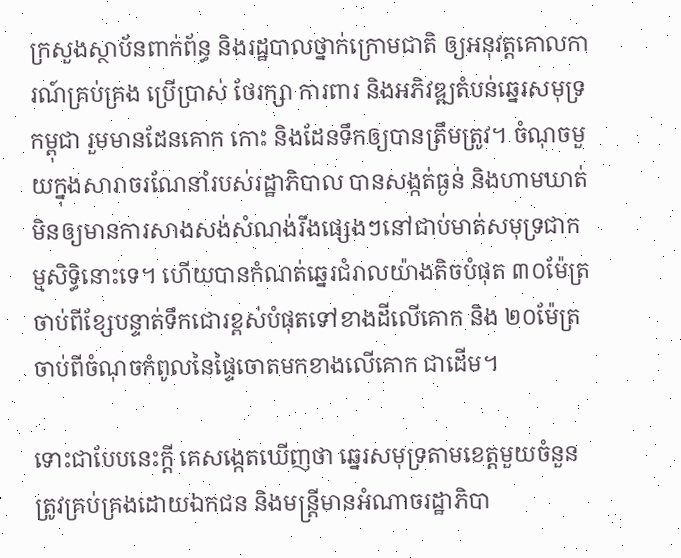ក្រសួងស្ថាប័នពាក់ព័ន្ធ និងរដ្ឋបាលថ្នាក់ក្រោមជាតិ ឲ្យអនុវត្តគោលការណ៍គ្រប់គ្រង ប្រើប្រាស់ ថែរក្សា ការពារ និងអភិវឌ្ឍតំបន់ឆ្នេរសមុទ្រកម្ពុជា រួមមានដែនគោក កោះ និងដែនទឹកឲ្យបានត្រឹមត្រូវ។ ចំណុចមួយក្នុងសារាចរណែនាំរបស់រដ្ឋាភិបាល បានសង្កត់ធ្ងន់ និងហាមឃាត់មិនឲ្យមានការសាងសង់សំណង់រឹងផ្សេងៗនៅជាប់មាត់សមុទ្រជាកម្មសិទ្ធិនោះទេ។ ហើយបានកំណត់ឆ្នេរជំរាលយ៉ាងតិចបំផុត ៣០ម៉ែត្រ ចាប់ពីខ្សែបន្ទាត់ទឹកជោរខ្ពស់បំផុតទៅខាងដីលើគោក និង ២០ម៉ែត្រ ចាប់ពីចំណុចកំពូលនៃផ្ទៃចោតមកខាងលើគោក ជាដើម។

ទោះជាបែបនេះក្តី គេសង្កេតឃើញថា ឆ្នេរសមុទ្រតាមខេត្តមួយចំនួន ត្រូវគ្រប់គ្រងដោយឯកជន និងមន្ត្រីមានអំណាចរដ្ឋាភិបា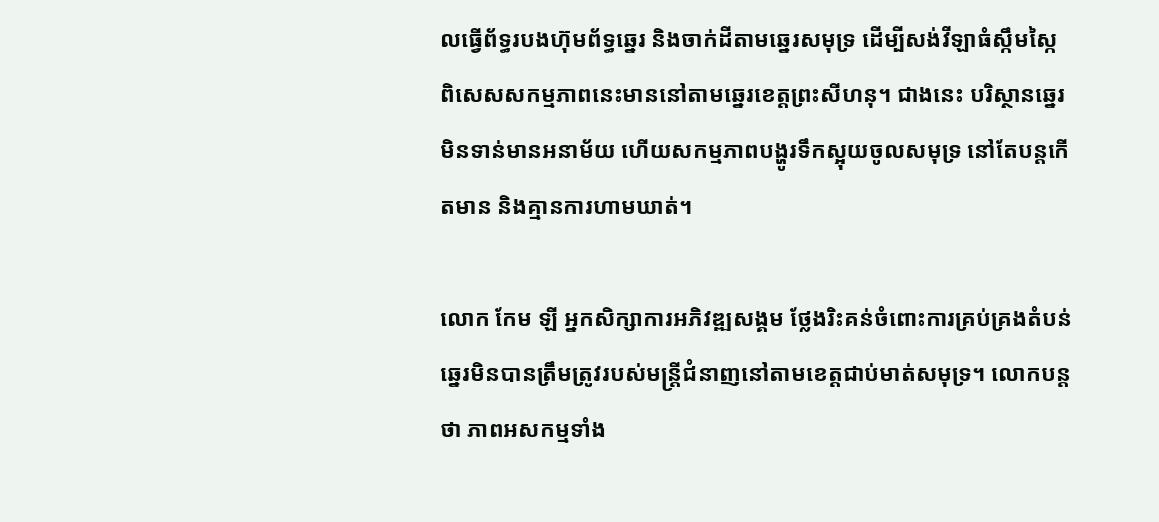លធ្វើព័ទ្ធរបងហ៊ុមព័ទ្ធឆ្នេរ និងចាក់ដីតាមឆ្នេរសមុទ្រ ដើម្បីសង់វីឡាធំស្កឹមស្កៃ ពិសេសសកម្មភាពនេះមាននៅតាមឆ្នេរខេត្តព្រះសីហនុ។ ជាងនេះ បរិស្ថានឆ្នេរមិនទាន់មានអនាម័យ ហើយសកម្មភាពបង្ហូរទឹកស្អុយចូលសមុទ្រ នៅតែបន្តកើតមាន និងគ្មានការហាមឃាត់។

លោក កែម ឡី អ្នកសិក្សាការអភិវឌ្ឍសង្គម ថ្លែងរិះគន់ចំពោះការគ្រប់គ្រងតំបន់ឆ្នេរមិនបានត្រឹមត្រូវរបស់មន្ត្រីជំនាញនៅតាមខេត្តជាប់មាត់សមុទ្រ។ លោកបន្តថា ភាពអសកម្មទាំង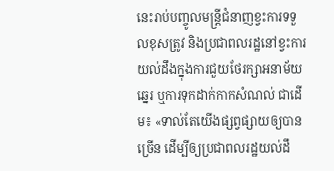នេះរាប់បញ្ចូលមន្ត្រីជំនាញខ្វះការទទួលខុសត្រូវ និងប្រជាពលរដ្ឋនៅខ្វះការយល់ដឹងក្នុងការជួយថែរក្សាអនាម័យឆ្នេរ ឬការទុកដាក់កាកសំណល់ ជាដើម៖ «ទាល់តែយើងផ្សព្វផ្សាយឲ្យបានច្រើន ដើម្បីឲ្យប្រជាពលរដ្ឋយល់ដឹ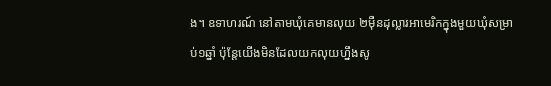ង។ ឧទាហរណ៍ នៅតាមឃុំគេមានលុយ ២ម៉ឺនដុល្លារអាមេរិកក្នុងមួយឃុំសម្រាប់១ឆ្នាំ ប៉ុន្តែយើងមិនដែលយកលុយហ្នឹងសូ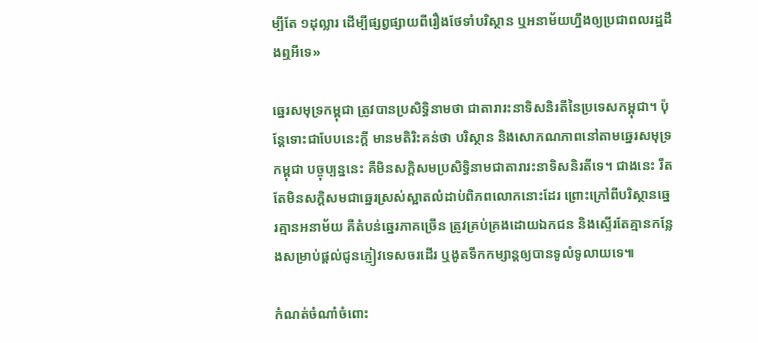ម្បីតែ ១ដុល្លារ ដើម្បីផ្សព្វផ្សាយពីរឿងថែទាំបរិស្ថាន ឬអនាម័យហ្នឹងឲ្យប្រជាពលរដ្ឋដឹងឮអីទេ»

ឆ្នេរសមុទ្រកម្ពុជា ត្រូវបានប្រសិទ្ធិនាមថា ជាតារារះនាទិសនិរតីនៃប្រទេសកម្ពុជា។ ប៉ុន្តែទោះជាបែបនេះក្តី មានមតិរិះគន់ថា បរិស្ថាន និងសោភណភាពនៅតាមឆ្នេរសមុទ្រកម្ពុជា បច្ចុប្បន្ននេះ គឺមិនសក្ដិសមប្រសិទ្ធិនាមជាតារារះនាទិសនិរតីទេ។ ជាងនេះ រឹតតែមិនសក្ដិសមជាឆ្នេរស្រស់ស្អាតលំដាប់ពិភពលោកនោះដែរ ព្រោះក្រៅពីបរិស្ថានឆ្នេរគ្មានអនាម័យ គឺតំបន់ឆ្នេរភាគច្រើន ត្រូវគ្រប់គ្រងដោយឯកជន និងស្ទើរតែគ្មានកន្លែងសម្រាប់ផ្តល់ជូនភ្ញៀវទេសចរដើរ ឬងូតទឹកកម្សាន្តឲ្យបានទូលំទូលាយទេ៕

កំណត់ចំណាំចំពោះ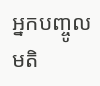អ្នកបញ្ចូលមតិ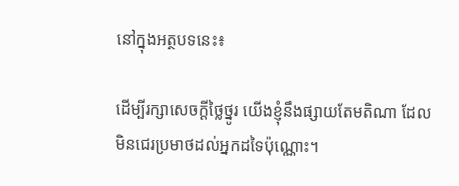នៅក្នុងអត្ថបទនេះ៖

ដើម្បីរក្សាសេចក្ដីថ្លៃថ្នូរ យើងខ្ញុំនឹងផ្សាយតែមតិណា ដែលមិនជេរប្រមាថដល់អ្នកដទៃប៉ុណ្ណោះ។